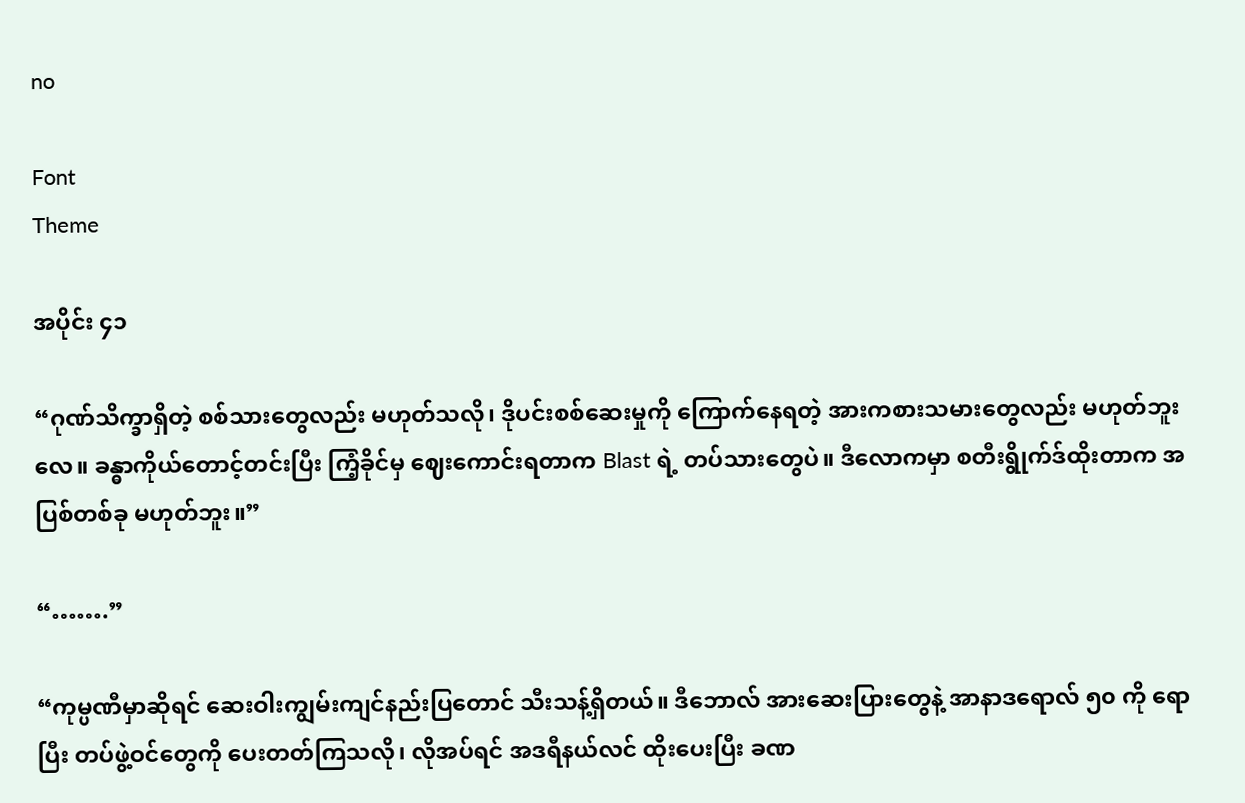no

Font
Theme

အပိုင်း ၄၁

“ဂုဏ်သိက္ခာရှိတဲ့ စစ်သားတွေလည်း မဟုတ်သလို၊ ဒိုပင်းစစ်ဆေးမှုကို ကြောက်နေရတဲ့ အားကစားသမားတွေလည်း မဟုတ်ဘူးလေ။ ခန္ဓာကိုယ်တောင့်တင်းပြီး ကြံ့ခိုင်မှ ဈေးကောင်းရတာက Blast ရဲ့ တပ်သားတွေပဲ။ ဒီလောကမှာ စတီးရွိုက်ဒ်ထိုးတာက အပြစ်တစ်ခု မဟုတ်ဘူး။”

“…….”

“ကုမ္ပဏီမှာဆိုရင် ဆေးဝါးကျွမ်းကျင်နည်းပြတောင် သီးသန့်ရှိတယ်။ ဒီဘောလ် အားဆေးပြားတွေနဲ့ အာနာဒရောလ် ၅၀ ကို ရောပြီး တပ်ဖွဲ့ဝင်တွေကို ပေးတတ်ကြသလို၊ လိုအပ်ရင် အဒရီနယ်လင် ထိုးပေးပြီး ခဏ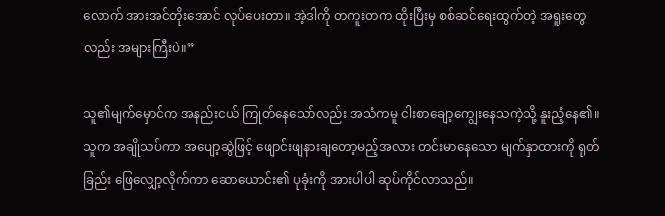လောက် အားအင်တိုးအောင် လုပ်ပေးတာ။ အဲ့ဒါကို တကူးတက ထိုးပြီးမှ စစ်ဆင်ရေးထွက်တဲ့ အရူးတွေလည်း အများကြီးပဲ။”

သူ၏မျက်မှောင်က အနည်းငယ် ကြုတ်နေသော်လည်း အသံကမူ ငါးစာချော့ကျွေးနေသကဲ့သို့ နူးညံ့နေ၏။ သူက အချိုသပ်ကာ အပျော့ဆွဲဖြင့် ဖျောင်းဖျနားချတော့မည့်အလား တင်းမာနေသော မျက်နှာထားကို ရုတ်ခြည်း ဖြေလျှော့လိုက်ကာ ဆောယောင်း၏ ပုခုံးကို အားပါပါ ဆုပ်ကိုင်လာသည်။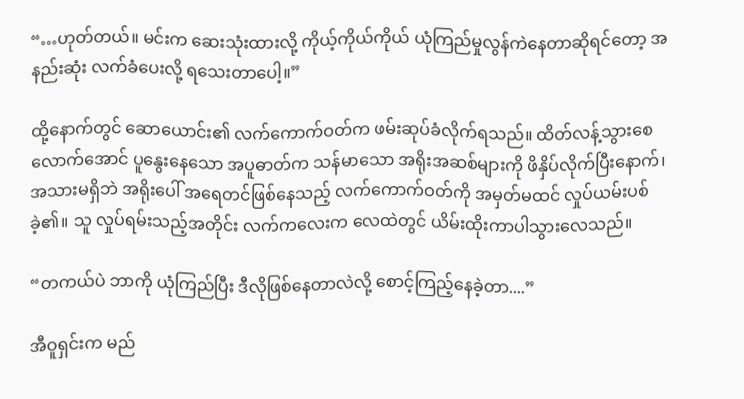“…ဟုတ်တယ်။ မင်းက ဆေးသုံးထားလို့ ကိုယ့်ကိုယ်ကိုယ် ယုံကြည်မှုလွန်ကဲနေတာဆိုရင်တော့ အနည်းဆုံး လက်ခံပေးလို့ ရသေးတာပေါ့။”

ထို့နောက်တွင် ဆောယောင်း၏ လက်ကောက်ဝတ်က ဖမ်းဆုပ်ခံလိုက်ရသည်။ ထိတ်လန့်သွားစေလောက်အောင် ပူနွေးနေသော အပူဓာတ်က သန်မာသော အရိုးအဆစ်များကို ဖိနှိပ်လိုက်ပြီးနောက်၊ အသားမရှိဘဲ အရိုးပေါ် အရေတင်ဖြစ်နေသည့် လက်ကောက်ဝတ်ကို အမှတ်မထင် လှုပ်ယမ်းပစ်ခဲ့၏။ သူ လှုပ်ရမ်းသည့်အတိုင်း လက်ကလေးက လေထဲတွင် ယိမ်းထိုးကာပါသွားလေသည်။

“တကယ်ပဲ ဘာကို ယုံကြည်ပြီး ဒီလိုဖြစ်နေတာလဲလို့ စောင့်ကြည့်နေခဲ့တာ....”

အီဝူရှင်းက မည်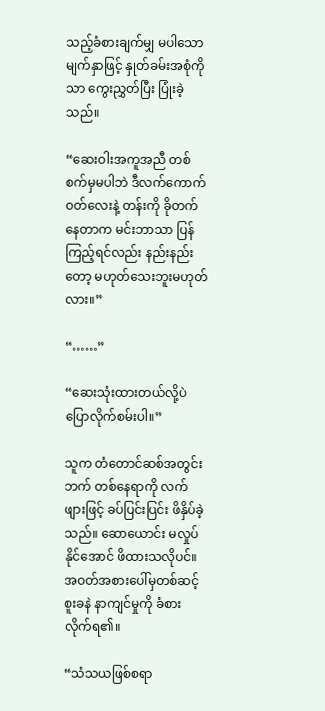သည့်ခံစားချက်မျှ မပါသော မျက်နှာဖြင့် နှုတ်ခမ်းအစုံကိုသာ ကွေးညွှတ်ပြီး ပြုံးခဲ့သည်။

“ဆေးဝါးအကူအညီ တစ်စက်မှမပါဘဲ ဒီလက်ကောက်ဝတ်လေးနဲ့ တန်းကို ခိုတက်နေတာက မင်းဘာသာ ပြန်ကြည့်ရင်လည်း နည်းနည်းတော့ မဟုတ်သေးဘူးမဟုတ်လား။”

“……”

“ဆေးသုံးထားတယ်လို့ပဲ ပြောလိုက်စမ်းပါ။”

သူက တံတောင်ဆစ်အတွင်းဘက် တစ်နေရာကို လက်ဖျားဖြင့် ခပ်ပြင်းပြင်း ဖိနှိပ်ခဲ့သည်။ ဆောယောင်း မလှုပ်နိုင်အောင် ဖိထားသလိုပင်။ အဝတ်အစားပေါ်မှတစ်ဆင့် စူးခနဲ နာကျင်မှုကို ခံစားလိုက်ရ၏။

“သံသယဖြစ်စရာ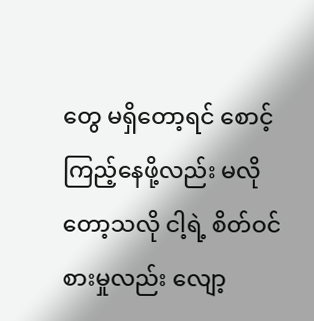တွေ မရှိတော့ရင် စောင့်ကြည့်နေဖို့လည်း မလိုတော့သလို ငါ့ရဲ့ စိတ်ဝင်စားမှုလည်း လျော့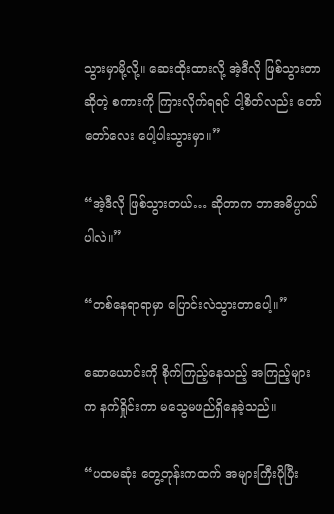သွားမှာမို့လို့။ ဆေးထိုးထားလို့ အဲ့ဒီလို ဖြစ်သွားတာဆိုတဲ့ စကားကို ကြားလိုက်ရရင် ငါ့စိတ်လည်း တော်တော်လေး ပေါ့ပါးသွားမှာ။”

“အဲ့ဒီလို ဖြစ်သွားတယ်… ဆိုတာက ဘာအဓိပ္ပာယ်ပါလဲ။”

“တစ်နေရာရာမှာ ပြောင်းလဲသွားတာပေါ့။”

ဆောယောင်းကို စိုက်ကြည့်နေသည့် အကြည့်များက နက်ရှိုင်းကာ မသွေမဖည်ရှိနေခဲ့သည်။

“ပထမဆုံး တွေ့တုန်းကထက် အများကြီးပိုပြီး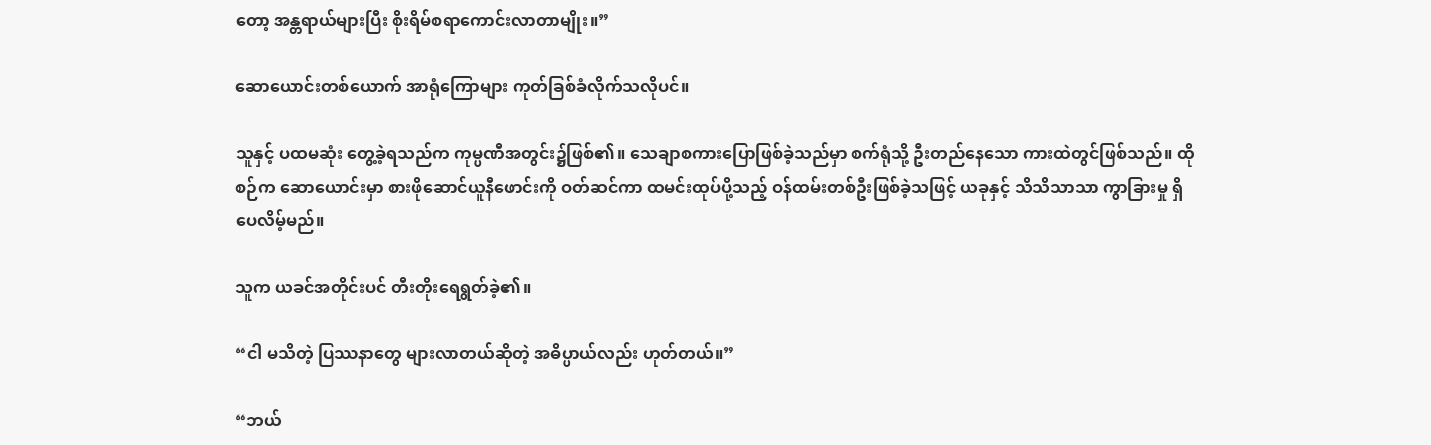တော့ အန္တရာယ်များပြီး စိုးရိမ်စရာကောင်းလာတာမျိုး။”

ဆောယောင်းတစ်ယောက် အာရုံကြောများ ကုတ်ခြစ်ခံလိုက်သလိုပင်။

သူနှင့် ပထမဆုံး တွေ့ခဲ့ရသည်က ကုမ္ပဏီအတွင်း၌ဖြစ်၏။ သေချာစကားပြောဖြစ်ခဲ့သည်မှာ စက်ရုံသို့ ဦးတည်နေသော ကားထဲတွင်ဖြစ်သည်။ ထိုစဉ်က ဆောယောင်းမှာ စားဖိုဆောင်ယူနီဖောင်းကို ဝတ်ဆင်ကာ ထမင်းထုပ်ပို့သည့် ဝန်ထမ်းတစ်ဦးဖြစ်ခဲ့သဖြင့် ယခုနှင့် သိသိသာသာ ကွာခြားမှု ရှိပေလိမ့်မည်။

သူက ယခင်အတိုင်းပင် တီးတိုးရေရွတ်ခဲ့၏။

“ငါ မသိတဲ့ ပြဿနာတွေ များလာတယ်ဆိုတဲ့ အဓိပ္ပာယ်လည်း ဟုတ်တယ်။”

“ဘယ်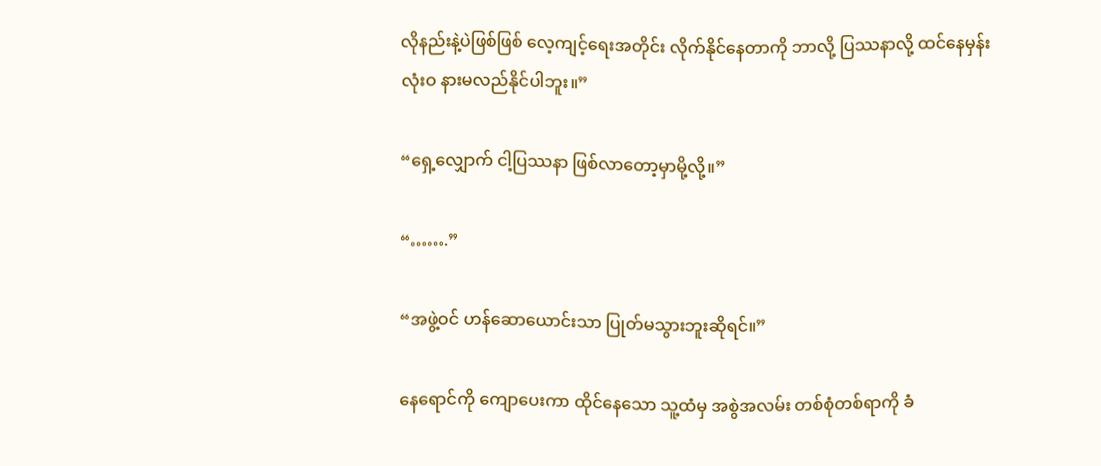လိုနည်းနဲ့ပဲဖြစ်ဖြစ် လေ့ကျင့်ရေးအတိုင်း လိုက်နိုင်နေတာကို ဘာလို့ ပြဿနာလို့ ထင်နေမှန်း လုံးဝ နားမလည်နိုင်ပါဘူး။”

“ရှေ့လျှောက် ငါ့ပြဿနာ ဖြစ်လာတော့မှာမို့လို့။”

“…….”

“အဖွဲ့ဝင် ဟန်ဆောယောင်းသာ ပြုတ်မသွားဘူးဆိုရင်။”

နေရောင်ကို ကျောပေးကာ ထိုင်နေသော သူ့ထံမှ အစွဲအလမ်း တစ်စုံတစ်ရာကို ခံ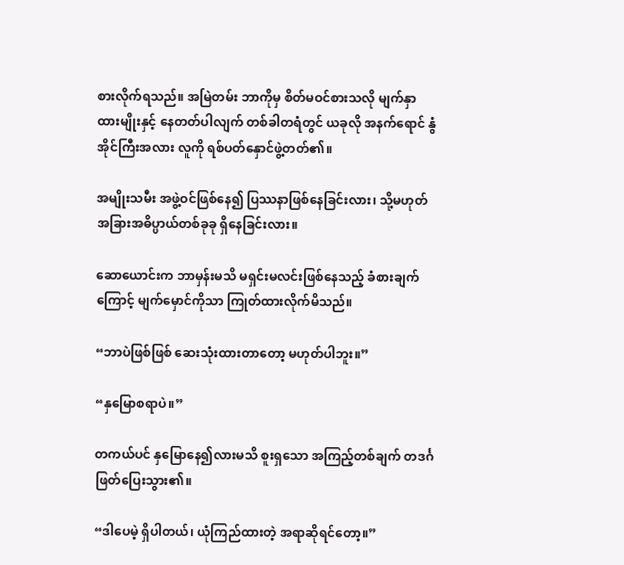စားလိုက်ရသည်။ အမြဲတမ်း ဘာကိုမှ စိတ်မဝင်စားသလို မျက်နှာထားမျိုးနှင့် နေတတ်ပါလျက် တစ်ခါတရံတွင် ယခုလို အနက်ရောင် နွံအိုင်ကြီးအလား လူကို ရစ်ပတ်နှောင်ဖွဲ့တတ်၏။

အမျိုးသမီး အဖွဲ့ဝင်ဖြစ်နေ၍ ပြဿနာဖြစ်နေခြင်းလား၊ သို့မဟုတ် အခြားအဓိပ္ပာယ်တစ်ခုခု ရှိနေခြင်းလား။

ဆောယောင်းက ဘာမှန်းမသိ မရှင်းမလင်းဖြစ်နေသည့် ခံစားချက်ကြောင့် မျက်မှောင်ကိုသာ ကြုတ်ထားလိုက်မိသည်။

“ဘာပဲဖြစ်ဖြစ် ဆေးသုံးထားတာတော့ မဟုတ်ပါဘူး။”

“နှမြောစရာပဲ။”

တကယ်ပင် နှမြောနေ၍လားမသိ စူးရှသော အကြည့်တစ်ချက် တဒင်္ဂ ဖြတ်ပြေးသွား၏။

“ဒါပေမဲ့ ရှိပါတယ်၊ ယုံကြည်ထားတဲ့ အရာဆိုရင်တော့။”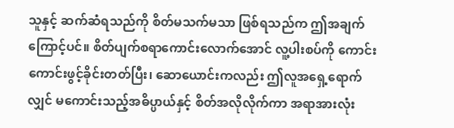သူနှင့် ဆက်ဆံရသည်ကို စိတ်မသက်မသာ ဖြစ်ရသည်က ဤအချက်ကြောင့်ပင်။ စိတ်ပျက်စရာကောင်းလောက်အောင် လူ့ပါးစပ်ကို ကောင်းကောင်းဖွင့်ခိုင်းတတ်ပြီး၊ ဆောယောင်းကလည်း ဤလူအရှေ့ရောက်လျှင် မကောင်းသည့်အဓိပ္ပာယ်နှင့် စိတ်အလိုလိုက်ကာ အရာအားလုံး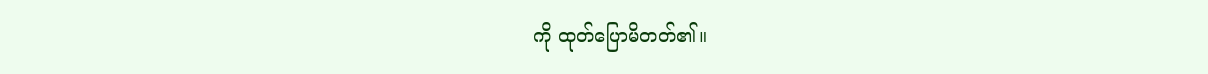ကို ထုတ်ပြောမိတတ်၏။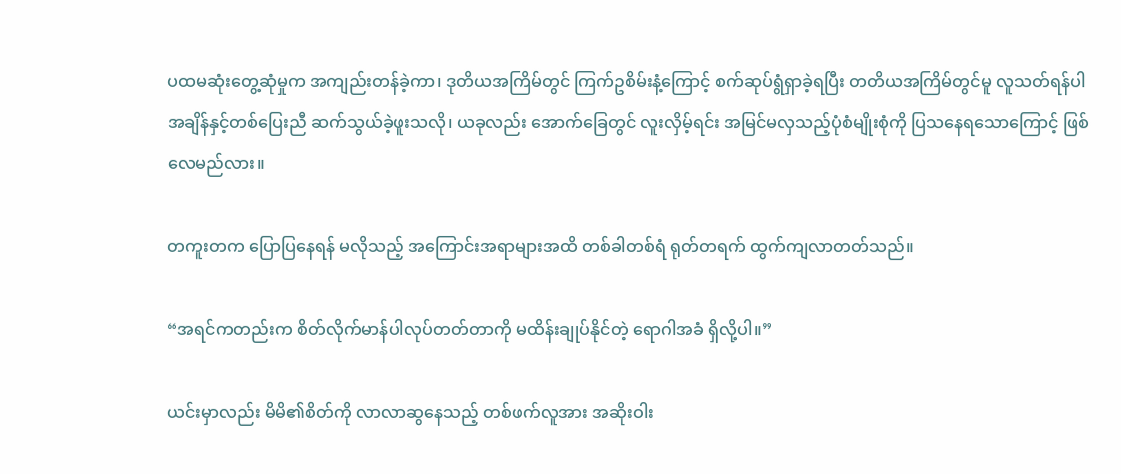ပထမဆုံးတွေ့ဆုံမှုက အကျည်းတန်ခဲ့ကာ၊ ဒုတိယအကြိမ်တွင် ကြက်ဥစိမ်းနံ့ကြောင့် စက်ဆုပ်ရွံရှာခဲ့ရပြီး တတိယအကြိမ်တွင်မူ လူသတ်ရန်ပါ အချိန်နှင့်တစ်ပြေးညီ ဆက်သွယ်ခဲ့ဖူးသလို၊ ယခုလည်း အောက်ခြေတွင် လူးလှိမ့်ရင်း အမြင်မလှသည့်ပုံစံမျိုးစုံကို ပြသနေရသောကြောင့် ဖြစ်လေမည်လား။

တကူးတက ပြောပြနေရန် မလိုသည့် အကြောင်းအရာများအထိ တစ်ခါတစ်ရံ ရုတ်တရက် ထွက်ကျလာတတ်သည်။

“အရင်ကတည်းက စိတ်လိုက်မာန်ပါလုပ်တတ်တာကို မထိန်းချုပ်နိုင်တဲ့ ရောဂါအခံ ရှိလို့ပါ။”

ယင်းမှာလည်း မိမိ၏စိတ်ကို လာလာဆွနေသည့် တစ်ဖက်လူအား အဆိုးဝါး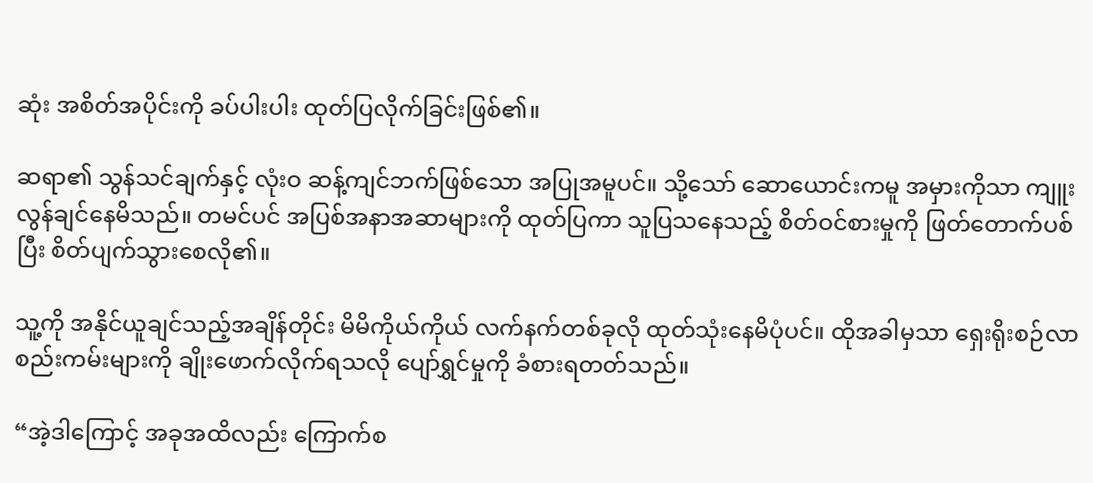ဆုံး အစိတ်အပိုင်းကို ခပ်ပါးပါး ထုတ်ပြလိုက်ခြင်းဖြစ်၏။

ဆရာ၏ သွန်သင်ချက်နှင့် လုံးဝ ဆန့်ကျင်ဘက်ဖြစ်သော အပြုအမူပင်။ သို့သော် ဆောယောင်းကမူ အမှားကိုသာ ကျူးလွန်ချင်နေမိသည်။ တမင်ပင် အပြစ်အနာအဆာများကို ထုတ်ပြကာ သူပြသနေသည့် စိတ်ဝင်စားမှုကို ဖြတ်တောက်ပစ်ပြီး စိတ်ပျက်သွားစေလို၏။

သူ့ကို အနိုင်ယူချင်သည့်အချိန်တိုင်း မိမိကိုယ်ကိုယ် လက်နက်တစ်ခုလို ထုတ်သုံးနေမိပုံပင်။ ထိုအခါမှသာ ရှေးရိုးစဉ်လာ စည်းကမ်းများကို ချိုးဖောက်လိုက်ရသလို ပျော်ရွှင်မှုကို ခံစားရတတ်သည်။

“အဲ့ဒါကြောင့် အခုအထိလည်း ကြောက်စ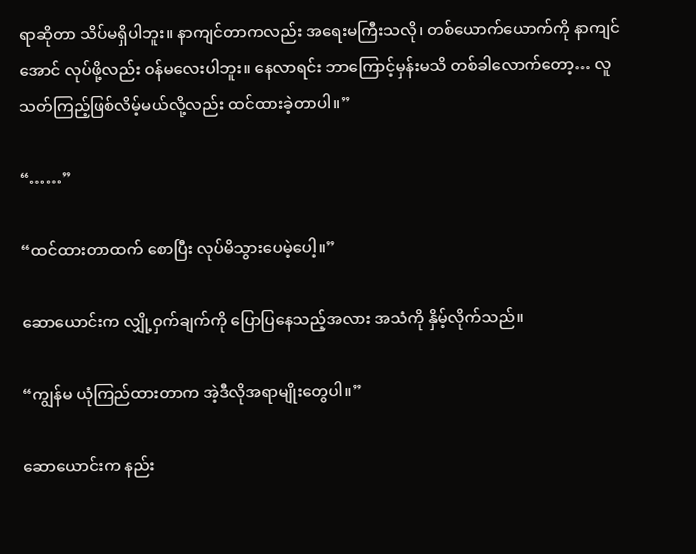ရာဆိုတာ သိပ်မရှိပါဘူး။ နာကျင်တာကလည်း အရေးမကြီးသလို၊ တစ်ယောက်ယောက်ကို နာကျင်အောင် လုပ်ဖို့လည်း ဝန်မလေးပါဘူး။ နေလာရင်း ဘာကြောင့်မှန်းမသိ တစ်ခါလောက်တော့… လူသတ်ကြည့်ဖြစ်လိမ့်မယ်လို့လည်း ထင်ထားခဲ့တာပါ။”

“……”

“ထင်ထားတာထက် စောပြီး လုပ်မိသွားပေမဲ့ပေါ့။”

ဆောယောင်းက လျှို့ဝှက်ချက်ကို ပြောပြနေသည့်အလား အသံကို နှိမ့်လိုက်သည်။

“ကျွန်မ ယုံကြည်ထားတာက အဲ့ဒီလိုအရာမျိုးတွေပါ။”

ဆောယောင်းက နည်း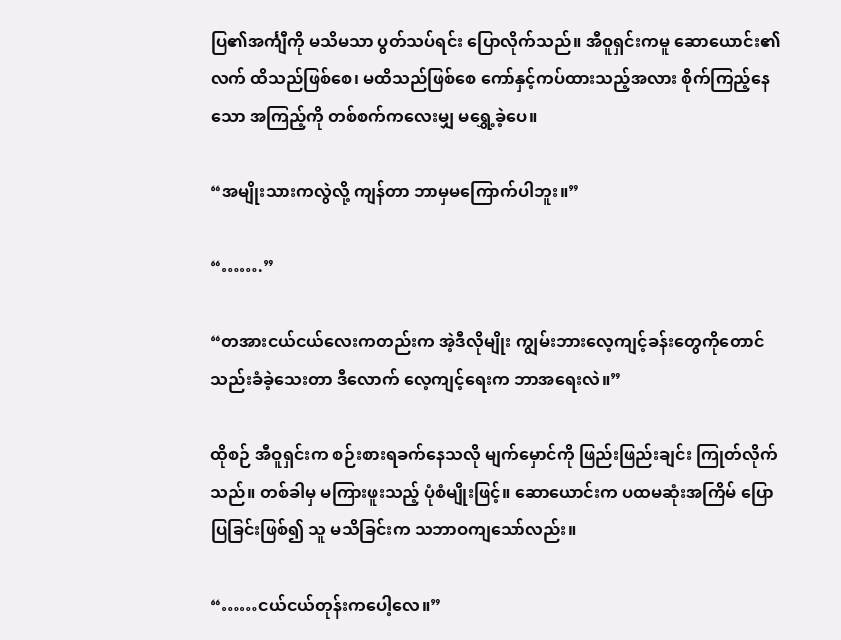ပြ၏အင်္ကျီကို မသိမသာ ပွတ်သပ်ရင်း ပြောလိုက်သည်။ အီဝူရှင်းကမူ ဆောယောင်း၏လက် ထိသည်ဖြစ်စေ၊ မထိသည်ဖြစ်စေ ကော်နှင့်ကပ်ထားသည့်အလား စိုက်ကြည့်နေသော အကြည့်ကို တစ်စက်ကလေးမျှ မရွှေ့ခဲ့ပေ။

“အမျိုးသားကလွဲလို့ ကျန်တာ ဘာမှမကြောက်ပါဘူး။”

“…….”

“တအားငယ်ငယ်လေးကတည်းက အဲ့ဒီလိုမျိုး ကျွမ်းဘားလေ့ကျင့်ခန်းတွေကိုတောင် သည်းခံခဲ့သေးတာ ဒီလောက် လေ့ကျင့်ရေးက ဘာအရေးလဲ။”

ထိုစဉ် အီဝူရှင်းက စဉ်းစားရခက်နေသလို မျက်မှောင်ကို ဖြည်းဖြည်းချင်း ကြုတ်လိုက်သည်။ တစ်ခါမှ မကြားဖူးသည့် ပုံစံမျိုးဖြင့်။ ဆောယောင်းက ပထမဆုံးအကြိမ် ပြောပြခြင်းဖြစ်၍ သူ မသိခြင်းက သဘာဝကျသော်လည်း။

“……ငယ်ငယ်တုန်းကပေါ့လေ။”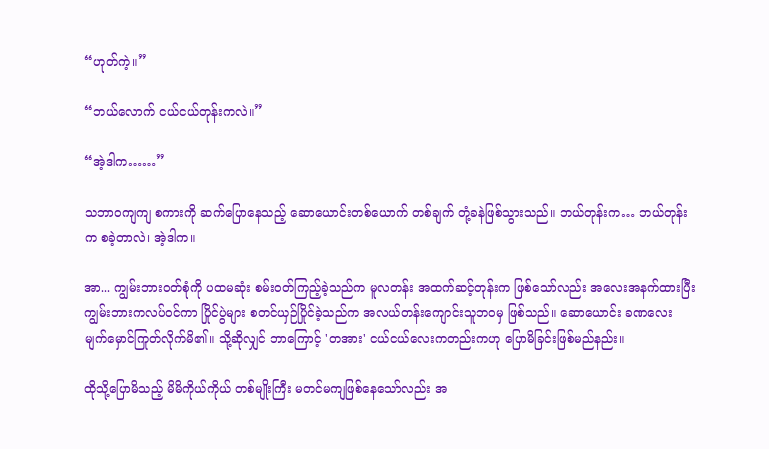“ဟုတ်ကဲ့။”

“ဘယ်လောက် ငယ်ငယ်တုန်းကလဲ။”

“အဲ့ဒါက……”

သဘာဝကျကျ စကားကို ဆက်ပြောနေသည့် ဆောယောင်းတစ်ယောက် တစ်ချက် တုံ့ခနဲဖြစ်သွားသည်။ ဘယ်တုန်းက… ဘယ်တုန်းက စခဲ့တာလဲ၊ အဲ့ဒါက။

အာ... ကျွမ်းဘားဝတ်စုံကို ပထမဆုံး စမ်းဝတ်ကြည့်ခဲ့သည်က မူလတန်း အထက်ဆင့်တုန်းက ဖြစ်သော်လည်း အလေးအနက်ထားပြီး ကျွမ်းဘားကလပ်ဝင်ကာ ပြိုင်ပွဲများ စတင်ယှဉ်ပြိုင်ခဲ့သည်က အလယ်တန်းကျောင်းသူဘဝမှ ဖြစ်သည်။ ဆောယောင်း ခဏလေး မျက်မှောင်ကြုတ်လိုက်မိ၏။ သို့ဆိုလျှင် ဘာကြောင့် 'တအား' ငယ်ငယ်လေးကတည်းကဟု ပြောမိခြင်းဖြစ်မည်နည်း။

ထိုသို့ပြောမိသည့် မိမိကိုယ်ကိုယ် တစ်မျိုးကြီး မတင်မကျဖြစ်နေသော်လည်း အ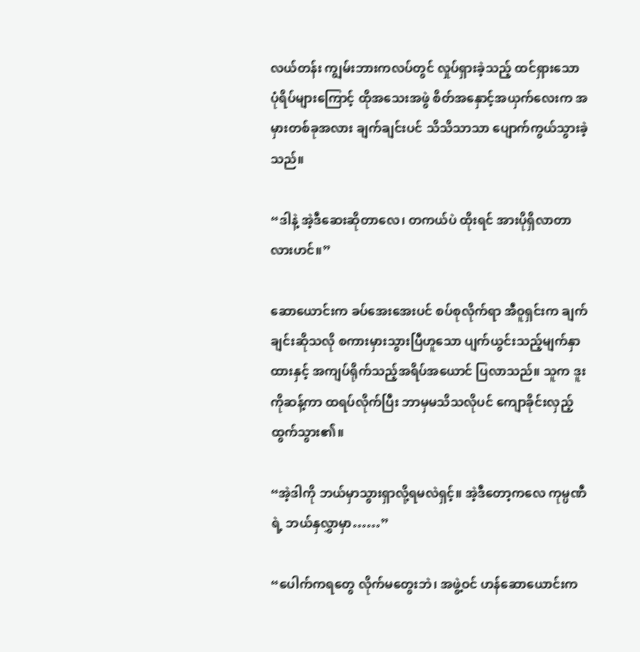လယ်တန်း ကျွမ်းဘားကလပ်တွင် လှုပ်ရှားခဲ့သည့် ထင်ရှားသော ပုံရိပ်များကြောင့် ထိုအသေးအဖွဲ စိတ်အနှောင့်အယှက်လေးက အမှားတစ်ခုအလား ချက်ချင်းပင် သိသိသာသာ ပျောက်ကွယ်သွားခဲ့သည်။

“ဒါနဲ့ အဲ့ဒီဆေးဆိုတာလေ၊ တကယ်ပဲ ထိုးရင် အားပိုရှိလာတာလားဟင်။”

ဆောယောင်းက ခပ်အေးအေးပင် စပ်စုလိုက်ရာ အီဝူရှင်းက ချက်ချင်းဆိုသလို စကားမှားသွားပြီဟူသော ပျက်ယွင်းသည့်မျက်နှာထားနှင့် အကျပ်ရိုက်သည့်အရိပ်အယောင် ပြလာသည်။ သူက ဒူးကိုဆန့်ကာ ထရပ်လိုက်ပြီး ဘာမှမသိသလိုပင် ကျောခိုင်းလှည့်ထွက်သွား၏။

“အဲ့ဒါကို ဘယ်မှာသွားရှာလို့ရမလဲရှင့်။ အဲ့ဒီတော့ကလေ ကုမ္ပဏီရဲ့ ဘယ်နှလွှာမှာ……”

“ပေါက်ကရတွေ လိုက်မတွေးဘဲ၊ အဖွဲ့ဝင် ဟန်ဆောယောင်းက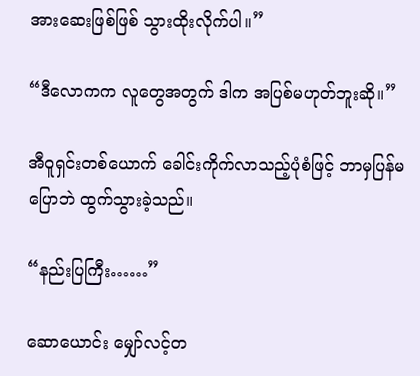အားဆေးဖြစ်ဖြစ် သွားထိုးလိုက်ပါ။”

“ဒီလောကက လူတွေအတွက် ဒါက အပြစ်မဟုတ်ဘူးဆို။”

အီဝူရှင်းတစ်ယောက် ခေါင်းကိုက်လာသည့်ပုံစံဖြင့် ဘာမှပြန်မပြောဘဲ ထွက်သွားခဲ့သည်။

“နည်းပြကြီး……”

ဆောယောင်း မျှော်လင့်တ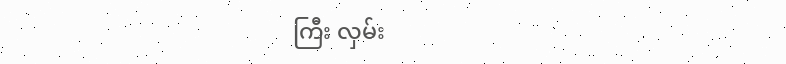ကြီး လှမ်း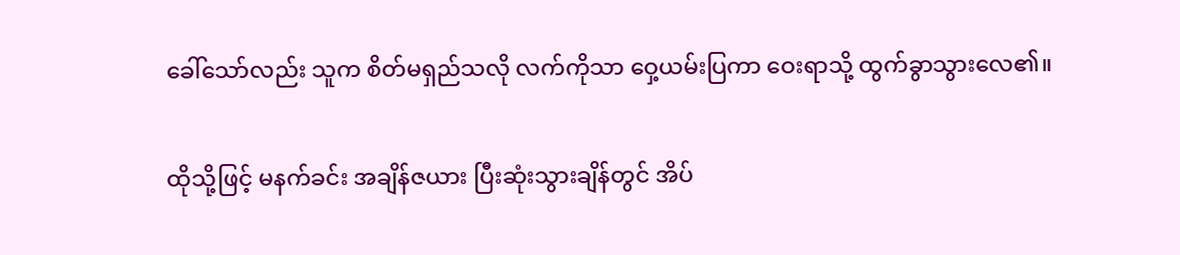ခေါ်သော်လည်း သူက စိတ်မရှည်သလို လက်ကိုသာ ဝှေ့ယမ်းပြကာ ဝေးရာသို့ ထွက်ခွာသွားလေ၏။

ထိုသို့ဖြင့် မနက်ခင်း အချိန်ဇယား ပြီးဆုံးသွားချိန်တွင် အိပ်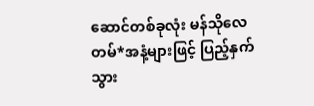ဆောင်တစ်ခုလုံး မန်သိုလေတမ်*အနံ့များဖြင့် ပြည့်နှက်သွား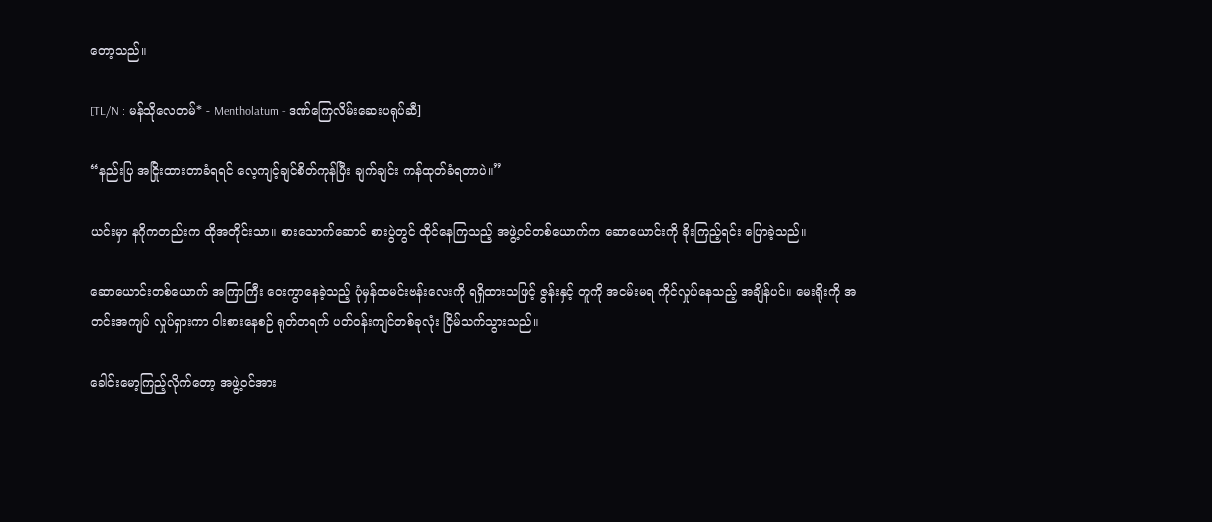တော့သည်။

[TL/N : မန်သိုလေတမ်* - Mentholatum - ဒဏ်ကြေလိမ်းဆေးပရုပ်ဆီ]

“နည်းပြ အငြိုးထားတာခံရရင် လေ့ကျင့်ချင်စိတ်ကုန်ပြီး ချက်ချင်း ကန်ထုတ်ခံရတာပဲ။”

ယင်းမှာ နဂိုကတည်းက ထိုအတိုင်းသာ။ စားသောက်ဆောင် စားပွဲတွင် ထိုင်နေကြသည့် အဖွဲ့ဝင်တစ်ယောက်က ဆောယောင်းကို ခိုးကြည့်ရင်း ပြောခဲ့သည်။

ဆောယောင်းတစ်ယောက် အကြာကြီး ဝေးကွာနေခဲ့သည့် ပုံမှန်ထမင်းဗန်းလေးကို ရရှိထားသဖြင့် ဇွန်းနှင့် တူကို အငမ်းမရ ကိုင်လှုပ်နေသည့် အချိန်ပင်။ မေးရိုးကို အတင်းအကျပ် လှုပ်ရှားကာ ဝါးစားနေစဉ် ရုတ်တရက် ပတ်ဝန်းကျင်တစ်ခုလုံး ငြိမ်သက်သွားသည်။

ခေါင်းမော့ကြည့်လိုက်တော့ အဖွဲ့ဝင်အား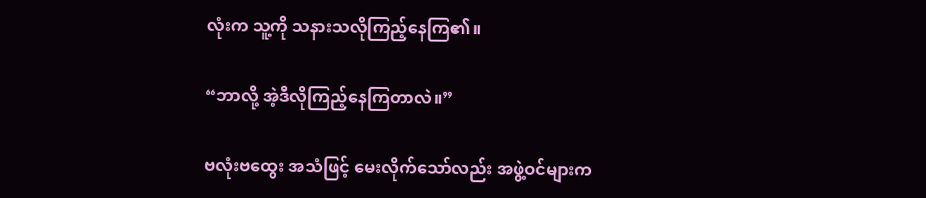လုံးက သူ့ကို သနားသလိုကြည့်နေကြ၏။

“ဘာလို့ အဲ့ဒီလိုကြည့်နေကြတာလဲ။”

ဗလုံးဗထွေး အသံဖြင့် မေးလိုက်သော်လည်း အဖွဲ့ဝင်များက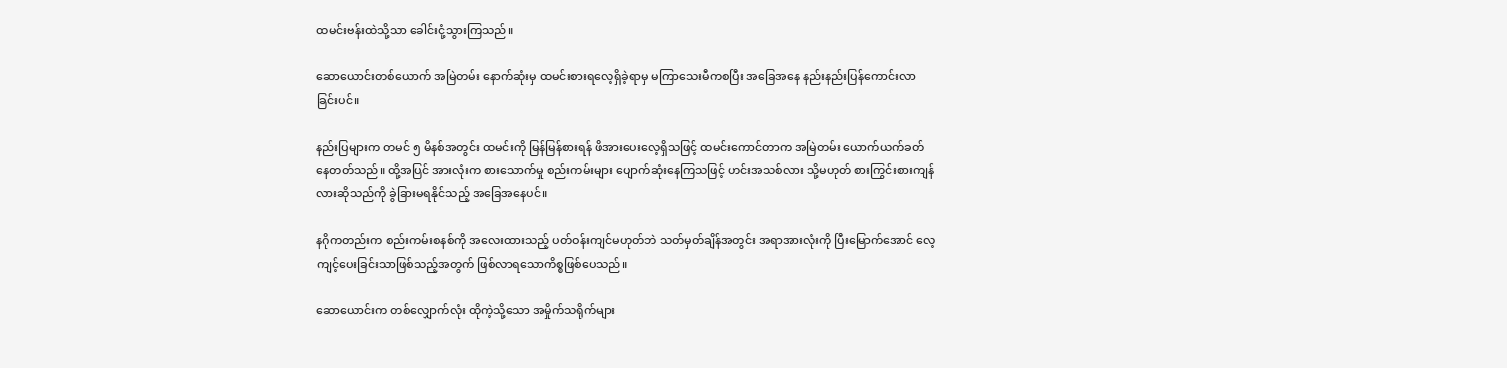ထမင်းဗန်းထဲသို့သာ ခေါင်းငုံ့သွားကြသည်။

ဆောယောင်းတစ်ယောက် အမြဲတမ်း နောက်ဆုံးမှ ထမင်းစားရလေ့ရှိခဲ့ရာမှ မကြာသေးမီကစပြီး အခြေအနေ နည်းနည်းပြန်ကောင်းလာခြင်းပင်။

နည်းပြများက တမင် ၅ မိနစ်အတွင်း ထမင်းကို မြန်မြန်စားရန် ဖိအားပေးလေ့ရှိသဖြင့် ထမင်းကောင်တာက အမြဲတမ်း ယောက်ယက်ခတ်နေတတ်သည်။ ထို့အပြင် အားလုံးက စားသောက်မှု စည်းကမ်းများ ပျောက်ဆုံးနေကြသဖြင့် ဟင်းအသစ်လား သို့မဟုတ် စားကြွင်းစားကျန်လားဆိုသည်ကို ခွဲခြားမရနိုင်သည့် အခြေအနေပင်။

နဂိုကတည်းက စည်းကမ်းစနစ်ကို အလေးထားသည့် ပတ်ဝန်းကျင်မဟုတ်ဘဲ သတ်မှတ်ချိန်အတွင်း အရာအားလုံးကို ပြီးမြောက်အောင် လေ့ကျင့်ပေးခြင်းသာဖြစ်သည့်အတွက် ဖြစ်လာရသောကိစ္စဖြစ်ပေသည်။

ဆောယောင်းက တစ်လျှောက်လုံး ထိုကဲ့သို့သော အမှိုက်သရိုက်များ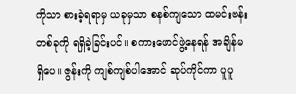ကိုသာ စားခဲ့ရရာမှ ယခုမှသာ စနစ်ကျသော ထမင်းဗန်းတစ်ခုကို ရရှိခဲ့ခြင်းပင်။ စကားဖောင်ဖွဲ့နေရန် အချိန်မရှိပေ။ ဇွန်းကို ကျစ်ကျစ်ပါအောင် ဆုပ်ကိုင်ကာ ပူပူ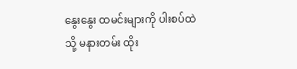နွေးနွေး ထမင်းများကို ပါးစပ်ထဲသို့ မနားတမ်း ထိုး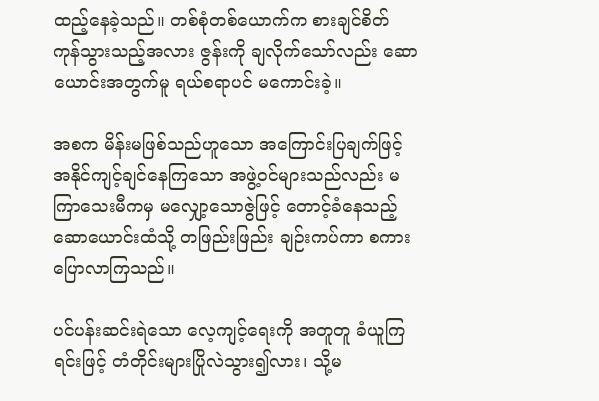ထည့်နေခဲ့သည်။ တစ်စုံတစ်ယောက်က စားချင်စိတ် ကုန်သွားသည့်အလား ဇွန်းကို ချလိုက်သော်လည်း ဆောယောင်းအတွက်မူ ရယ်စရာပင် မကောင်းခဲ့။

အစက မိန်းမဖြစ်သည်ဟူသော အကြောင်းပြချက်ဖြင့် အနိုင်ကျင့်ချင်နေကြသော အဖွဲ့ဝင်များသည်လည်း မကြာသေးမီကမှ မလျှော့သောဇွဲဖြင့် တောင့်ခံနေသည့် ဆောယောင်းထံသို့ တဖြည်းဖြည်း ချဉ်းကပ်ကာ စကားပြောလာကြသည်။

ပင်ပန်းဆင်းရဲသော လေ့ကျင့်ရေးကို အတူတူ ခံယူကြရင်းဖြင့် တံတိုင်းများပြိုလဲသွား၍လား၊ သို့မ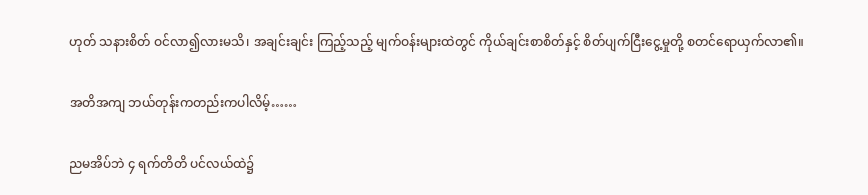ဟုတ် သနားစိတ် ဝင်လာ၍လားမသိ၊ အချင်းချင်း ကြည့်သည့် မျက်ဝန်းများထဲတွင် ကိုယ်ချင်းစာစိတ်နှင့် စိတ်ပျက်ငြီးငွေ့မှုတို့ စတင်ရောယှက်လာ၏။

အတိအကျ ဘယ်တုန်းကတည်းကပါလိမ့်……

ညမအိပ်ဘဲ ၄ ရက်တိတိ ပင်လယ်ထဲ၌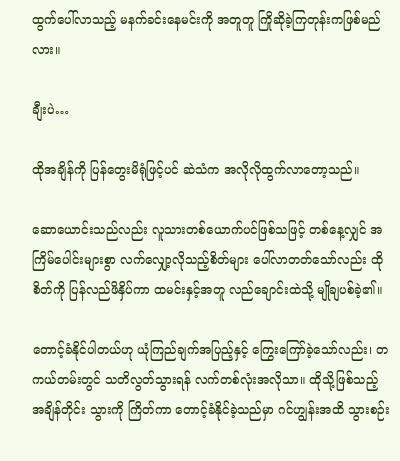ထွက်ပေါ်လာသည့် မနက်ခင်းနေမင်းကို အတူတူ ကြိုဆိုခဲ့ကြတုန်းကဖြစ်မည်လား။

ချီးပဲ…

ထိုအချိန်ကို ပြန်တွေးမိရုံဖြင့်ပင် ဆဲသံက အလိုလိုထွက်လာတော့သည်။

ဆောယောင်းသည်လည်း လူသားတစ်ယောက်ပင်ဖြစ်သဖြင့် တစ်နေ့လျှင် အကြိမ်ပေါင်းများစွာ လက်လျှော့လိုသည့်စိတ်များ ပေါ်လာတတ်သော်လည်း ထိုစိတ်ကို ပြန်လည်ဖိနှိပ်ကာ ထမင်းနှင့်အတူ လည်ချောင်းထဲသို့ မျိုချပစ်ခဲ့၏။

တောင့်ခံနိုင်ပါတယ်ဟု ယုံကြည်ချက်အပြည့်နှင့် ကြွေးကြော်ခဲ့သော်လည်း၊ တကယ်တမ်းတွင် သတိလွတ်သွားရန် လက်တစ်လုံးအလိုသာ။ ထိုသို့ဖြစ်သည့် အချိန်တိုင်း သွားကို ကြိတ်ကာ တောင့်ခံနိုင်ခဲ့သည်မှာ ဂင်ဟျွန်းအထိ သွားစဉ်း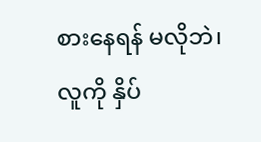စားနေရန် မလိုဘဲ၊ လူကို နှိပ်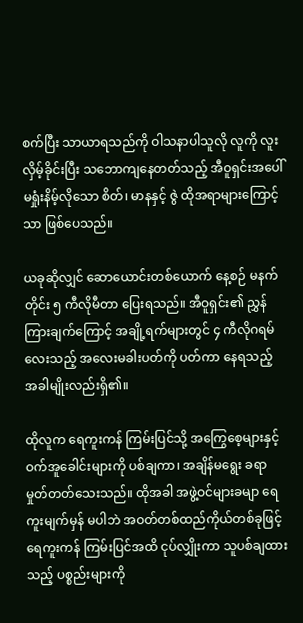စက်ပြီး သာယာရသည်ကို ဝါသနာပါသူလို လူကို လူးလှိမ့်ခိုင်းပြီး သဘောကျနေတတ်သည့် အီဝူရှင်းအပေါ် မရှုံးနိမ့်လိုသော စိတ်၊ မာနနှင့် ဇွဲ ထိုအရာများကြောင့်သာ ဖြစ်ပေသည်။

ယခုဆိုလျှင် ဆောယောင်းတစ်ယောက် နေ့စဉ် မနက်တိုင်း ၅ ကီလိုမီတာ ပြေးရသည်။ အီဝူရှင်း၏ ညွှန်ကြားချက်ကြောင့် အချို့ရက်များတွင် ၄ ကီလိုဂရမ်လေးသည့် အလေးမခါးပတ်ကို ပတ်ကာ နေရသည့် အခါမျိုးလည်းရှိ၏။

ထိုလူက ရေကူးကန် ကြမ်းပြင်သို့ အကြွေစေ့များနှင့် ဝက်အူခေါင်းများကို ပစ်ချကာ၊ အချိန်မရွေး ခရာမှုတ်တတ်သေးသည်။ ထိုအခါ အဖွဲ့ဝင်များခမျာ ရေကူးမျက်မှန် မပါဘဲ အဝတ်တစ်ထည်ကိုယ်တစ်ခုဖြင့် ရေကူးကန် ကြမ်းပြင်အထိ ငုပ်လျှိုးကာ သူပစ်ချထားသည့် ပစ္စည်းများကို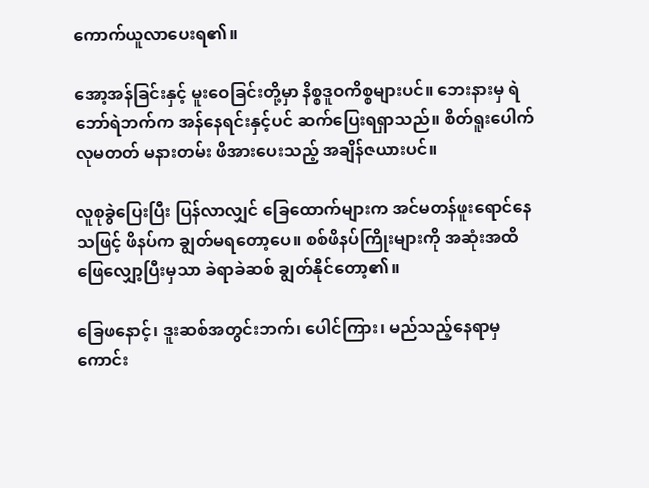ကောက်ယူလာပေးရ၏။

အော့အန်ခြင်းနှင့် မူးဝေခြင်းတို့မှာ နိစ္စဒူဝကိစ္စများပင်။ ဘေးနားမှ ရဲဘော်ရဲဘက်က အန်နေရင်းနှင့်ပင် ဆက်ပြေးရရှာသည်။ စိတ်ရူးပေါက်လုမတတ် မနားတမ်း ဖိအားပေးသည့် အချိန်ဇယားပင်။

လူစုခွဲပြေးပြီး ပြန်လာလျှင် ခြေထောက်များက အင်မတန်ဖူးရောင်နေသဖြင့် ဖိနပ်က ချွတ်မရတော့ပေ။ စစ်ဖိနပ်ကြိုးများကို အဆုံးအထိ ဖြေလျှော့ပြီးမှသာ ခဲရာခဲဆစ် ချွတ်နိုင်တော့၏။

ခြေဖနောင့်၊ ဒူးဆစ်အတွင်းဘက်၊ ပေါင်ကြား၊ မည်သည့်နေရာမှ ကောင်း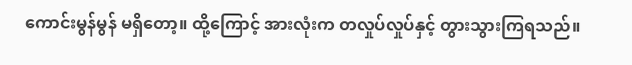ကောင်းမွန်မွန် မရှိတော့။ ထို့ကြောင့် အားလုံးက တလှုပ်လှုပ်နှင့် တွားသွားကြရသည်။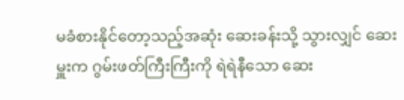မခံစားနိုင်တော့သည့်အဆုံး ဆေးခန်းသို့ သွားလျှင် ဆေးမှူးက ဂွမ်းဖတ်ကြီးကြီးကို ရဲရဲနီသော ဆေး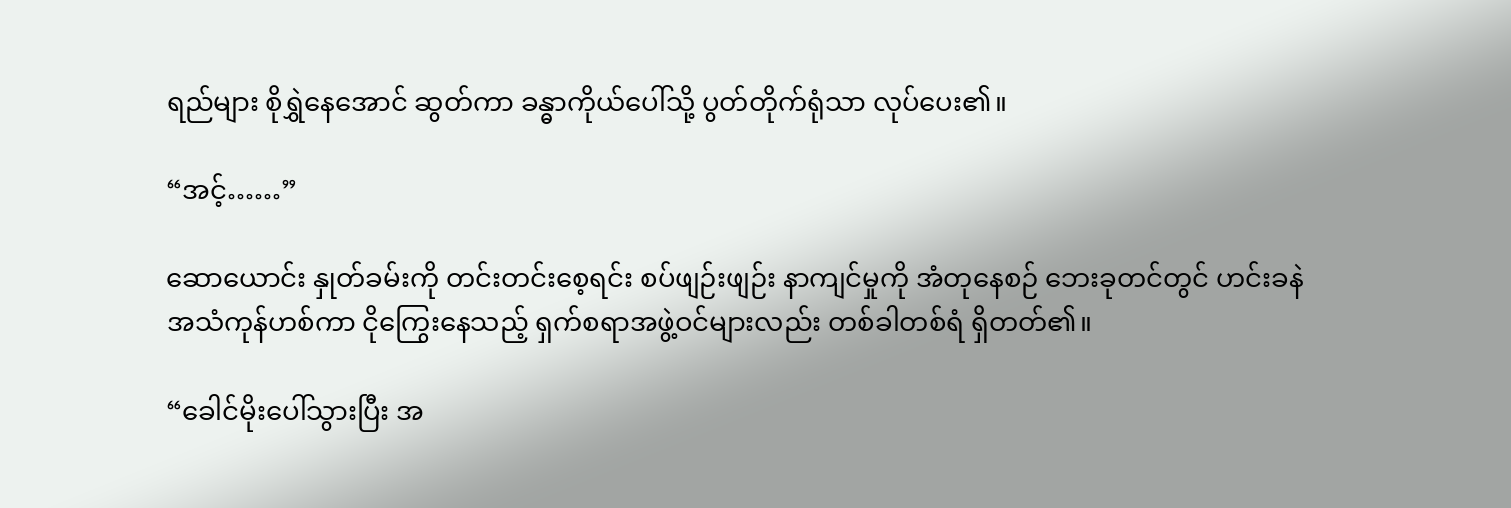ရည်များ စိုရွှဲနေအောင် ဆွတ်ကာ ခန္ဓာကိုယ်ပေါ်သို့ ပွတ်တိုက်ရုံသာ လုပ်ပေး၏။

“အင့်……”

ဆောယောင်း နှုတ်ခမ်းကို တင်းတင်းစေ့ရင်း စပ်ဖျဉ်းဖျဉ်း နာကျင်မှုကို အံတုနေစဉ် ဘေးခုတင်တွင် ဟင်းခနဲ အသံကုန်ဟစ်ကာ ငိုကြွေးနေသည့် ရှက်စရာအဖွဲ့ဝင်များလည်း တစ်ခါတစ်ရံ ရှိတတ်၏။

“ခေါင်မိုးပေါ်သွားပြီး အ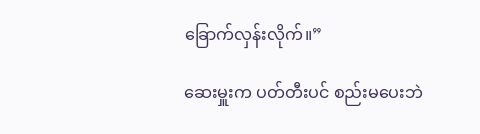ခြောက်လှန်းလိုက်။”

ဆေးမှူးက ပတ်တီးပင် စည်းမပေးဘဲ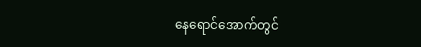နေရောင်အောက်တွင်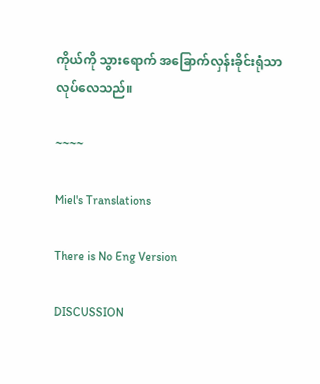ကိုယ်ကို သွားရောက် အခြောက်လှန်းခိုင်းရုံသာ လုပ်လေသည်။

~~~~

Miel's Translations

There is No Eng Version

DISCUSSION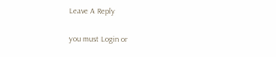Leave A Reply

you must Login or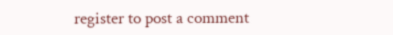register to post a comment